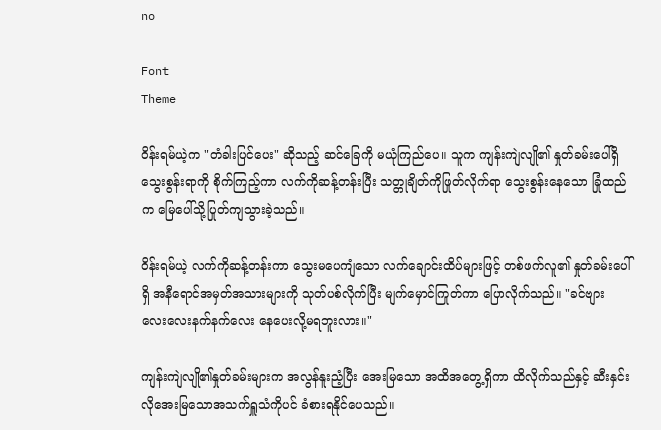no

Font
Theme

ဝိန်းရမ်ယဲ့က "တံခါးပြင်ပေး" ဆိုသည့် ဆင်ခြေကို မယုံကြည်ပေ။ သူက ကျန်းကျဲလျို၏ နှုတ်ခမ်းပေါ်ရှိ သွေးစွန်းရာကို စိုက်ကြည့်ကာ လက်ကိုဆန့်တန်းပြီး သတ္တုချိတ်ကိုဖြုတ်လိုက်ရာ သွေးစွန်းနေသော ခြုံထည်က မြေပေါ်သို့ပြုတ်ကျသွားခဲ့သည်။

ဝိန်းရမ်ယဲ့ လက်ကိုဆန့်တန်းကာ သွေးမပေကျံသော လက်ချောင်းထိပ်များဖြင့် တစ်ဖက်လူ၏ နှုတ်ခမ်းပေါ်ရှိ အနီရောင်အမှတ်အသားများကို သုတ်ပစ်လိုက်ပြီး မျက်မှောင်ကြုတ်ကာ ပြောလိုက်သည်။ "ခင်ဗျား လေးလေးနက်နက်လေး နေပေးလို့မရဘူးလား။"

ကျန်းကျဲလျို၏နှုတ်ခမ်းများက အလွန်နူးညံ့ပြီး အေးမြသော အထိအတွေ့ရှိကာ ထိလိုက်သည်နှင့် ဆီးနှင်းလိုအေးမြသောအသက်ရှူသံကိုပင် ခံစားရနိုင်ပေသည်။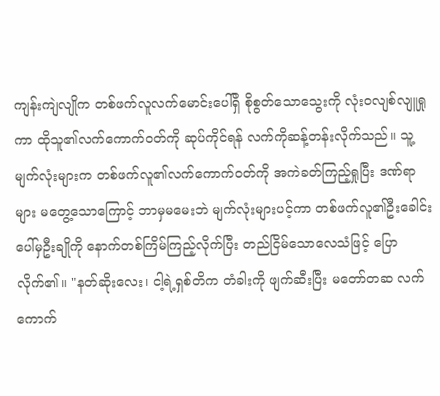ကျန်းကျဲလျိုက တစ်ဖက်လူလက်မောင်းပေါ်ရှိ စိုစွတ်သောသွေးကို လုံးဝလျစ်လျူရှုကာ ထိုသူ၏လက်ကောက်ဝတ်ကို ဆုပ်ကိုင်ရန် လက်ကိုဆန့်တန်းလိုက်သည်။ သူ့မျက်လုံးများက တစ်ဖက်လူ၏လက်ကောက်ဝတ်ကို အကဲခတ်ကြည့်ရှုပြီး ဒဏ်ရာများ မတွေ့သောကြောင့် ဘာမှမမေးဘဲ မျက်လုံးများပင့်ကာ တစ်ဖက်လူ၏ဦးခေါင်းပေါ်မှဦးချိုကို နောက်တစ်ကြိမ်ကြည့်လိုက်ပြီး တည်ငြိမ်သောလေသံဖြင့် ပြောလိုက်၏။ "နတ်ဆိုးလေး၊ ငါ့ရဲ့ရှစ်တိက တံခါးကို ဖျက်ဆီးပြီး မတော်တဆ လက်ကောက်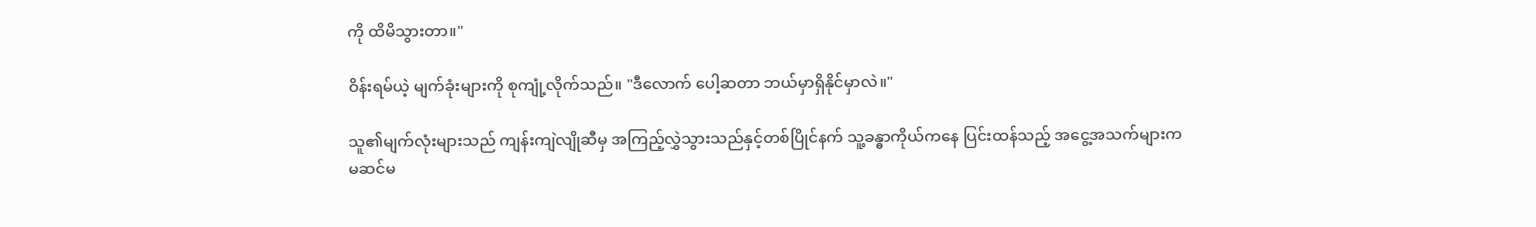ကို ထိမိသွားတာ။"

ဝိန်းရမ်ယဲ့ မျက်ခုံးများကို စုကျုံ့လိုက်သည်။ "ဒီလောက် ပေါ့ဆတာ ဘယ်မှာရှိနိုင်မှာလဲ။"

သူ၏မျက်လုံးများသည် ကျန်းကျဲလျိုဆီမှ အကြည့်လွှဲသွားသည်နှင့်တစ်ပြိုင်နက် သူ့ခန္ဓာကိုယ်ကနေ ပြင်းထန်သည့် အငွေ့အသက်များက မဆင်မ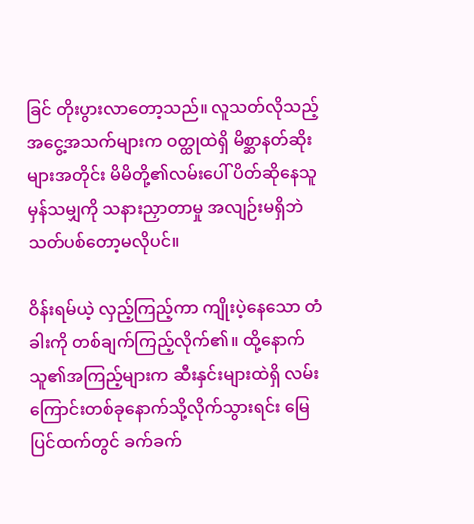ခြင် တိုးပွားလာတော့သည်။ လူသတ်လိုသည့်အငွေ့အသက်များက ဝတ္ထုထဲရှိ မိစ္ဆာနတ်ဆိုးများအတိုင်း မိမိတို့၏လမ်းပေါ် ပိတ်ဆိုနေသူမှန်သမျှကို သနားညှာတာမှု အလျဉ်းမရှိဘဲ သတ်ပစ်တော့မလိုပင်။

ဝိန်းရမ်ယဲ့ လှည့်ကြည့်ကာ ကျိုးပဲ့နေသော တံခါးကို တစ်ချက်ကြည့်လိုက်၏။ ထို့နောက် သူ၏အကြည့်များက ဆီးနှင်းများထဲရှိ လမ်းကြောင်းတစ်ခုနောက်သို့လိုက်သွားရင်း မြေပြင်ထက်တွင် ခက်ခက်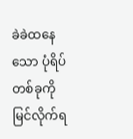ခဲခဲထနေသော ပုံရိပ်တစ်ခုကို မြင်လိုက်ရ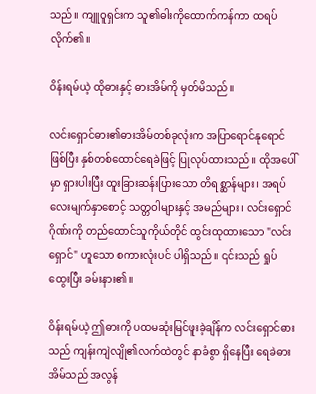သည်။ ကျူဝူရှင်းက သူ၏ဓါးကိုထောက်ကန်ကာ ထရပ်လိုက်၏။

ဝိန်းရမ်ယဲ့ ထိုဓားနှင့် ဓားအိမ်ကို မှတ်မိသည်။

လင်းရှောင်ဓား၏ဓားအိမ်တစ်ခုလုံးက အပြာရောင်နုရောင်ဖြစ်ပြီး နှစ်တစ်ထောင်ရေခဲဖြင့် ပြုလုပ်ထားသည်။ ထိုအပေါ်မှာ ရှားပါးပြီး ထူးခြားဆန်းပြားသော တိရစ္ဆာန်များ၊ အရပ်လေးမျက်နှာစောင့် သတ္တဝါများနှင့် အမည်များ၊ လင်းရှောင်ဂိုဏ်းကို တည်ထောင်သူကိုယ်တိုင် ထွင်းထုထားသော "လင်းရှောင်" ဟူသော စကားလုံးပင် ပါရှိသည်။ ၎င်းသည် ရှုပ်ထွေးပြီး ခမ်းနား၏။

ဝိန်းရမ်ယဲ့ ဤဓားကို ပထမဆုံးမြင်ဖူးခဲ့ချိန်က လင်းရှောင်ဓားသည် ကျန်းကျဲလျို၏လက်ထဲတွင် နာခံစွာ ရှိနေပြီး ရေခဲဓားအိမ်သည် အလွန်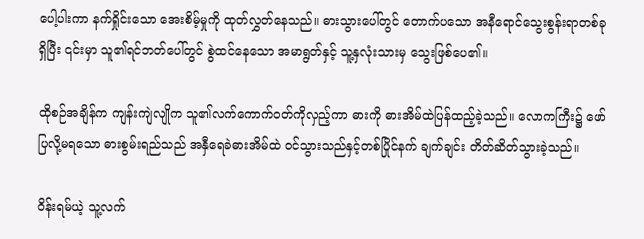ပေါ့ပါးကာ နက်ရှိုင်းသော အေးစိမ့်မှုကို ထုတ်လွှတ်နေသည်။ ဓားသွားပေါ်တွင် တောက်ပသော အနီရောင်သွေးစွန်းရာတစ်ခုရှိပြီး ၎င်းမှာ သူ၏ရင်ဘတ်ပေါ်တွင် စွဲထင်နေသော အမာရွတ်နှင့် သူ့နှလုံးသားမှ သွေးဖြစ်ပေ၏။

ထိုစဉ်အချိန်က ကျန်းကျဲလျိုက သူ၏လက်ကောက်ဝတ်ကိုလှည့်ကာ ဓားကို ဓားအိမ်ထဲပြန်ထည့်ခဲ့သည်။ လောကကြီး၌ ဖော်ပြလို့မရသော ဓားစွမ်းရည်သည် အနှီရေခဲဓားအိမ်ထဲ ဝင်သွားသည်နှင့်တစ်ပြိုင်နက် ချက်ချင်း တိတ်ဆိတ်သွားခဲ့သည်။

ဝိန်းရမ်ယဲ့ သူ့လက်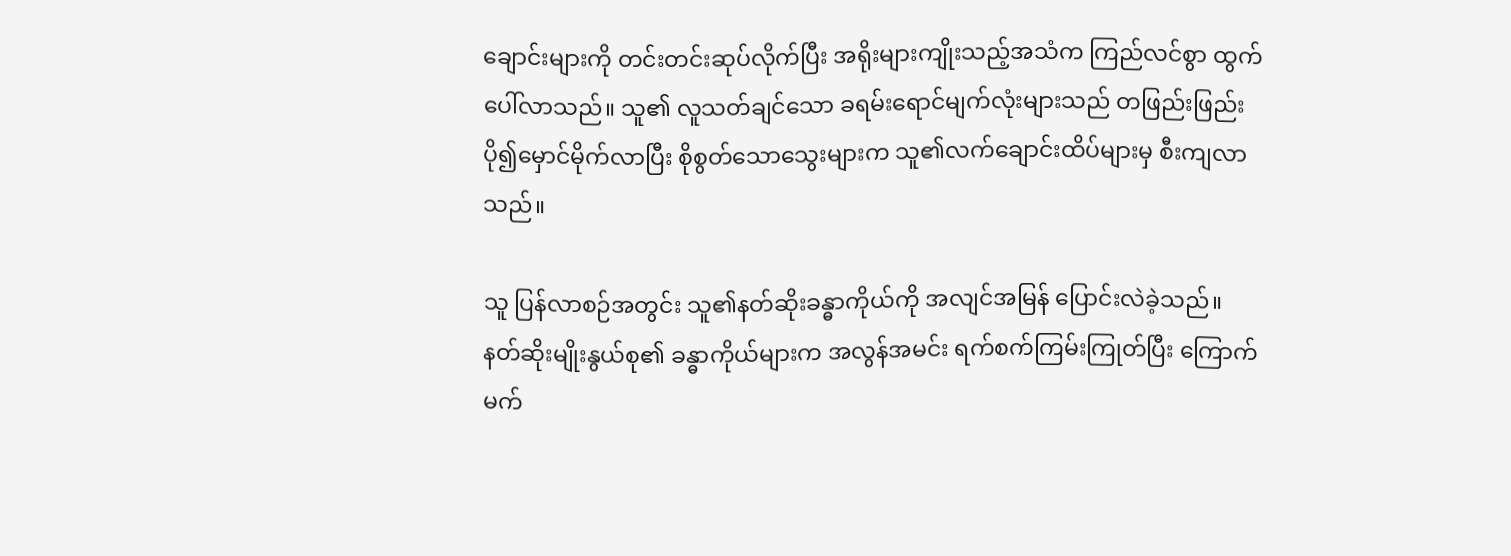ချောင်းများကို တင်းတင်းဆုပ်လိုက်ပြီး အရိုးများကျိုးသည့်အသံက ကြည်လင်စွာ ထွက်ပေါ်လာသည်။ သူ၏ လူသတ်ချင်သော ခရမ်းရောင်မျက်လုံးများသည် တဖြည်းဖြည်း ပို၍မှောင်မိုက်လာပြီး စိုစွတ်သောသွေးများက သူ၏လက်ချောင်းထိပ်များမှ စီးကျလာသည်။

သူ ပြန်လာစဉ်အတွင်း သူ၏နတ်ဆိုးခန္ဓာကိုယ်ကို အလျင်အမြန် ပြောင်းလဲခဲ့သည်။ နတ်ဆိုးမျိုးနွယ်စု၏ ခန္ဓာကိုယ်များက အလွန်အမင်း ရက်စက်ကြမ်းကြုတ်ပြီး ကြောက်မက်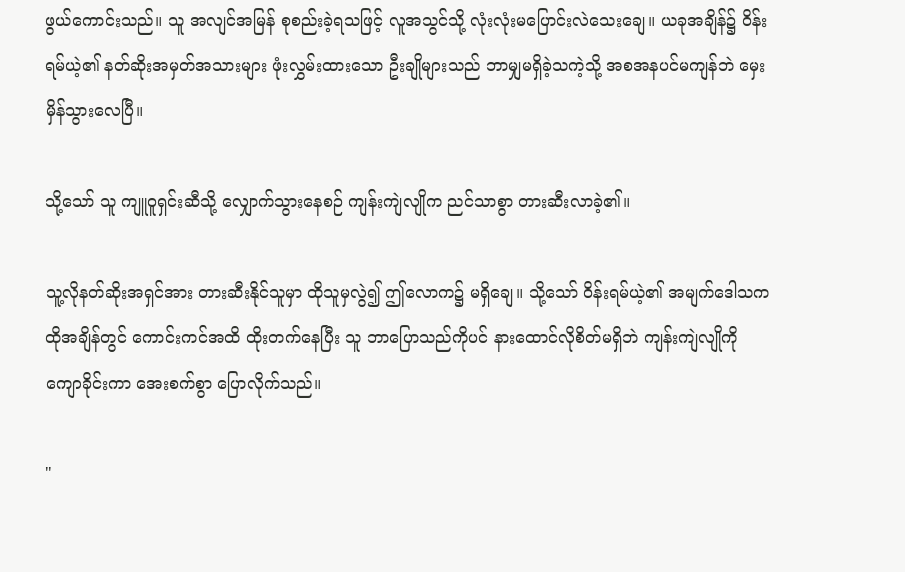ဖွယ်ကောင်းသည်။ သူ အလျင်အမြန် စုစည်းခဲ့ရသဖြင့် လူအသွင်သို့ လုံးလုံးမပြောင်းလဲသေးချေ။ ယခုအချိန်၌ ဝိန်းရမ်ယဲ့၏ နတ်ဆိုးအမှတ်အသားများ ဖုံးလွှမ်းထားသော ဦးချိုများသည် ဘာမျှမရှိခဲ့သကဲ့သို့ အစအနပင်မကျန်ဘဲ မှေးမှိန်သွားလေပြီ။

သို့သော် သူ ကျူ၀ူရှင်းဆီသို့ လျှောက်သွားနေစဉ် ကျန်းကျဲလျိုက ညင်သာစွာ တားဆီးလာခဲ့၏။

သူ့လိုနတ်ဆိုးအရှင်အား တားဆီးနိုင်သူမှာ ထိုသူမှလွဲ၍ ဤလောက၌ မရှိချေ။ သို့သော် ဝိန်းရမ်ယဲ့၏ အမျက်ဒေါသက ထိုအချိန်တွင် ကောင်းကင်အထိ ထိုးတက်နေပြီး သူ ဘာပြောသည်ကိုပင် နားထောင်လိုစိတ်မရှိဘဲ ကျန်းကျဲလျိုကို ကျောခိုင်းကာ အေးစက်စွာ ပြောလိုက်သည်။

"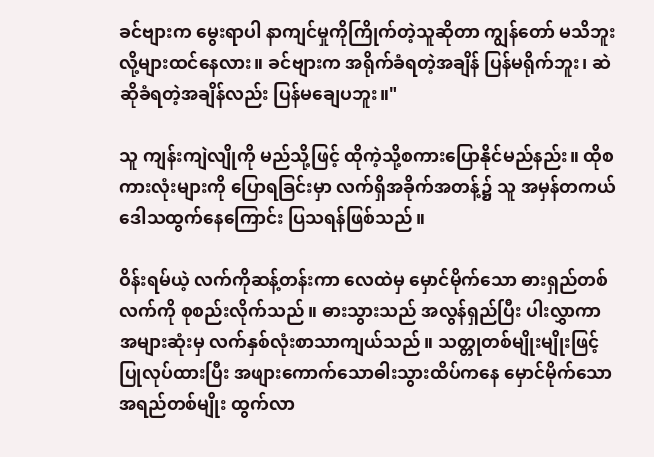ခင်ဗျားက မွေးရာပါ နာကျင်မှုကိုကြိုက်တဲ့သူဆိုတာ ကျွန်တော် မသိဘူးလို့များထင်နေလား။ ခင်ဗျားက အရိုက်ခံရတဲ့အချိန် ပြန်မရိုက်ဘူး၊ ဆဲဆိုခံရတဲ့အချိန်လည်း ပြန်မချေပဘူး။"

သူ ကျန်းကျဲလျိုကို မည်သို့ဖြင့် ထိုကဲ့သို့စကားပြောနိုင်မည်နည်း။ ထိုစကားလုံးများကို ပြောရခြင်းမှာ လက်ရှိအခိုက်အတန့်၌ သူ အမှန်တကယ်ဒေါသထွက်နေကြောင်း ပြသရန်ဖြစ်သည်။

ဝိန်းရမ်ယဲ့ လက်ကိုဆန့်တန်းကာ လေထဲမှ မှောင်မိုက်သော ဓားရှည်တစ်လက်ကို စုစည်းလိုက်သည်။ ဓားသွားသည် အလွန်ရှည်ပြီး ပါးလွှာကာ အများဆုံးမှ လက်နှစ်လုံးစာသာကျယ်သည်။ သတ္တုတစ်မျိုးမျိုးဖြင့် ပြုလုပ်ထားပြီး အဖျားကောက်သောဓါးသွားထိပ်ကနေ မှောင်မိုက်သော အရည်တစ်မျိုး ထွက်လာ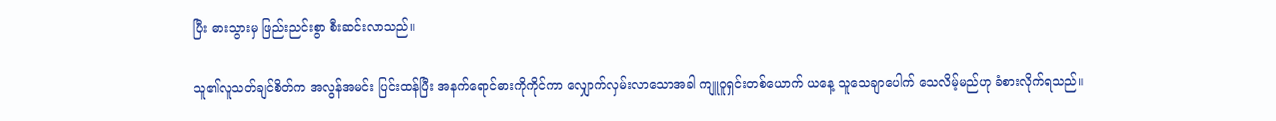ပြီး ဓားသွားမှ ဖြည်းညင်းစွာ စီးဆင်းလာသည်။

သူ၏လူသတ်ချင်စိတ်က အလွန်အမင်း ပြင်းထန်ပြီး အနက်ရောင်ဓားကိုကိုင်ကာ လျှောက်လှမ်းလာသောအခါ ကျူ၀ူရှင်းတစ်‌ယောက် ယနေ့ သူသေချာပေါက် သေလိမ့်မည်ဟု ခံစားလိုက်ရသည်။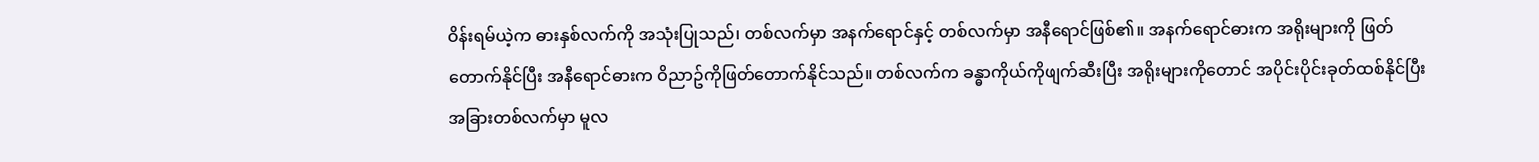ဝိန်းရမ်ယဲ့က ဓားနှစ်လက်ကို အသုံးပြုသည်၊ တစ်လက်မှာ အနက်ရောင်နှင့် တစ်လက်မှာ အနီရောင်ဖြစ်၏။ အနက်ရောင်ဓားက အရိုးများကို ဖြတ်တောက်နိုင်ပြီး အနီရောင်ဓားက ဝိညာဥ်ကိုဖြတ်တောက်နိုင်သည်။ တစ်လက်က ခန္ဓာကိုယ်ကိုဖျက်ဆီးပြီး အရိုးများကိုတောင် အပိုင်းပိုင်းခုတ်ထစ်နိုင်ပြီး အခြားတစ်လက်မှာ မူလ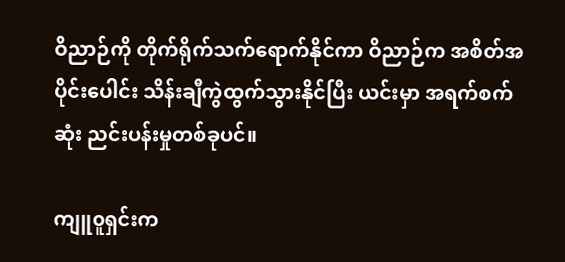ဝိညာဉ်ကို တိုက်ရိုက်သက်ရောက်နိုင်ကာ ဝိညာဉ်က အစိတ်အပိုင်းပေါင်း သိန်းချီကွဲထွက်သွားနိုင်ပြီး ယင်းမှာ အရက်စက်ဆုံး ညင်းပန်းမှုတစ်ခုပင်။

ကျူ၀ူရှင်းက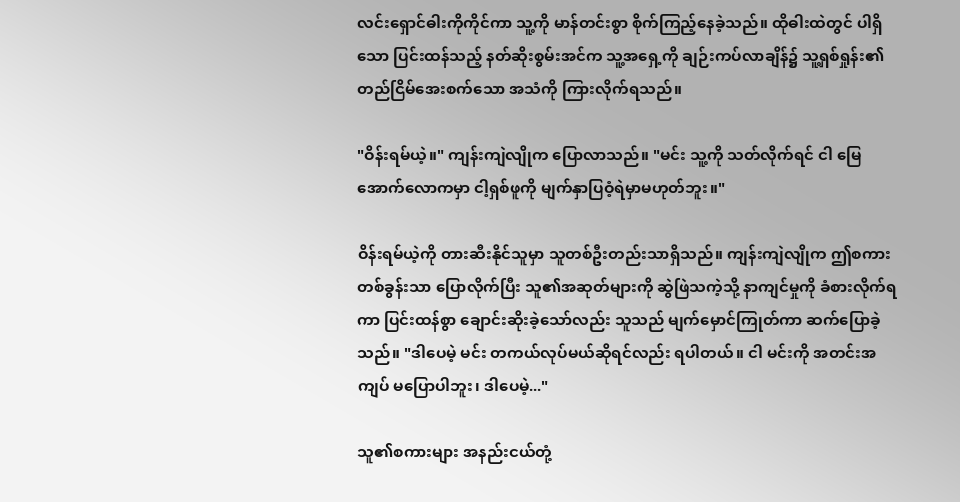လင်းရှောင်ဓါးကိုကိုင်ကာ သူ့ကို မာန်တင်းစွာ စိုက်ကြည့်နေခဲ့သည်။ ထိုဓါးထဲတွင် ပါရှိသော ပြင်းထန်သည့် နတ်ဆိုးစွမ်းအင်က သူ့အရှေ့ကို ချဉ်းကပ်လာချိန်၌ သူ့ရှစ်ရှုန်း၏ တည်ငြိမ်အေးစက်သော အသံကို ကြားလိုက်ရသည်။

"ဝိန်းရမ်ယဲ့။" ကျန်းကျဲလျိုက ပြောလာသည်။ "မင်း သူ့ကို သတ်လိုက်ရင် ငါ မြေအောက်လောကမှာ ငါ့ရှစ်ဖူကို မျက်နှာပြဝံ့ရဲမှာမဟုတ်ဘူး။"

ဝိန်းရမ်ယဲ့ကို တားဆီးနိုင်သူမှာ သူတစ်ဦးတည်းသာရှိသည်။ ကျန်းကျဲလျိုက ဤစကားတစ်ခွန်းသာ ပြောလိုက်ပြီး သူ၏အဆုတ်များကို ဆွဲဖြဲသကဲ့သို့ နာကျင်မှုကို ခံစားလိုက်ရကာ ပြင်းထန်စွာ ချောင်းဆိုးခဲ့သော်လည်း သူသည် မျက်မှောင်ကြုတ်ကာ ဆက်ပြောခဲ့သည်။ "ဒါပေမဲ့ မင်း တကယ်လုပ်မယ်ဆိုရင်လည်း ရပါတယ်။ ငါ မင်းကို အတင်းအကျပ် မပြောပါဘူး၊ ဒါပေမဲ့..."

သူ၏စကားများ အနည်းငယ်တုံ့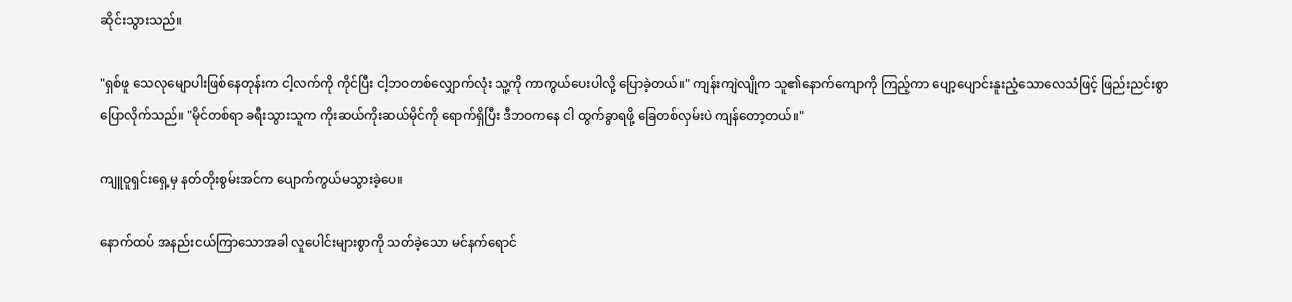ဆိုင်းသွားသည်။

"ရှစ်ဖူ သေလုမျောပါးဖြစ်နေတုန်းက ငါ့လက်ကို ကိုင်ပြီး ငါ့ဘဝတစ်လျှောက်လုံး သူ့ကို ကာကွယ်ပေးပါလို့ ပြောခဲ့တယ်။" ကျန်းကျဲလျိုက သူ၏နောက်ကျောကို ကြည့်ကာ ပျော့ပျောင်းနူးညံ့သောလေသံဖြင့် ဖြည်းညင်းစွာ ပြောလိုက်သည်။ "မိုင်တစ်ရာ ခရီးသွားသူက ကိုးဆယ်ကိုးဆယ်မိုင်ကို ရောက်ရှိပြီး ဒီဘဝကနေ ငါ ထွက်ခွာရဖို့ ခြေတစ်လှမ်းပဲ ကျန်တော့တယ်။"

ကျူဝူရှင်းရှေ့မှ နတ်တိုးစွမ်းအင်က ပျောက်ကွယ်မသွားခဲ့ပေ။

နောက်ထပ် အနည်းငယ်ကြာသောအခါ လူပေါင်းများစွာကို သတ်ခဲ့သော မင်နက်ရောင်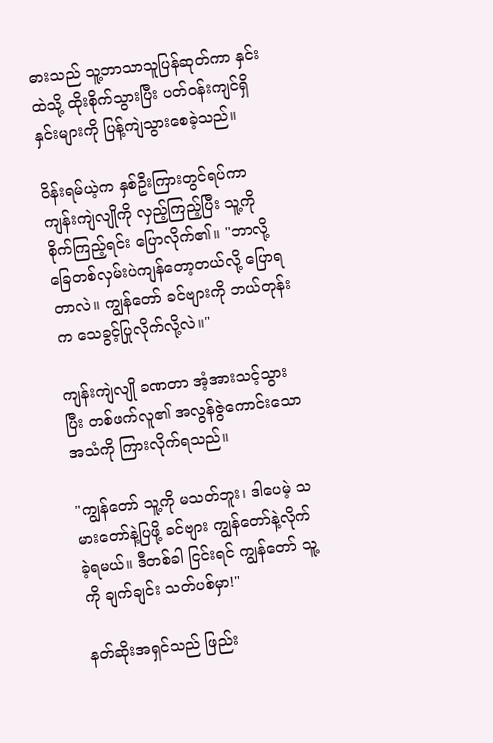ဓားသည် သူ့ဘာသာသူပြန်ဆုတ်ကာ နှင်းထဲသို့ ထိုးစိုက်သွားပြီး ပတ်ဝန်းကျင်ရှိ နှင်းများကို ပြန့်ကျဲသွားစေခဲ့သည်။

ဝိန်းရမ်ယဲ့က နှစ်ဦးကြားတွင်ရပ်ကာ ကျန်းကျဲလျိုကို လှည့်ကြည့်ပြီး သူ့ကို စိုက်ကြည့်ရင်း ပြောလိုက်၏။ "ဘာလို့ ခြေတစ်လှမ်းပဲကျန်တော့တယ်လို့ ပြောရတာလဲ။ ကျွန်တော် ခင်ဗျားကို ဘယ်တုန်းက သေခွင့်ပြုလိုက်လို့လဲ။"

ကျန်းကျဲလျို ခဏတာ အံ့အားသင့်သွားပြီး တစ်ဖက်လူ၏ အလွန်ဇွဲကောင်းသော အသံကို ကြားလိုက်ရသည်။

"ကျွန်တော် သူ့ကို မသတ်ဘူး၊ ဒါပေမဲ့ သမားတော်နဲ့ပြဖို့ ခင်ဗျား ကျွန်တော်နဲ့လိုက်ခဲ့ရမယ်။ ဒီတစ်ခါ ငြင်းရင် ကျွန်တော် သူ့ကို ချက်ချင်း သတ်ပစ်မှာ!"

နတ်ဆိုးအရှင်သည် ဖြည်း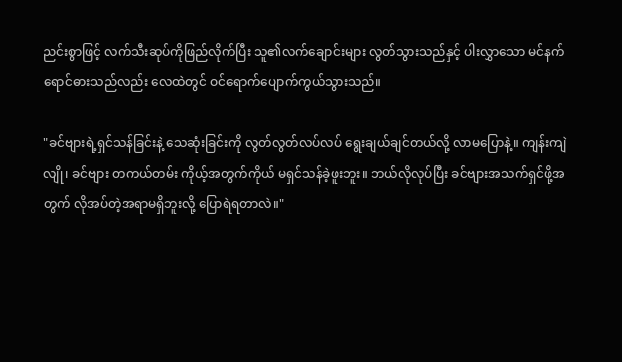ညင်းစွာဖြင့် လက်သီးဆုပ်ကိုဖြည်လိုက်ပြီး သူ၏လက်ချောင်းများ လွတ်သွားသည်နှင့် ပါးလွှာသော မင်နက်ရောင်ဓားသည်လည်း လေထဲတွင် ဝင်ရောက်ပျောက်ကွယ်သွားသည်။

"ခင်ဗျားရဲ့ရှင်သန်ခြင်းနဲ့ သေဆုံးခြင်းကို လွတ်လွတ်လပ်လပ် ရွေးချယ်ချင်တယ်လို့ လာမပြောနဲ့။ ကျန်းကျဲလျို၊ ခင်ဗျား တကယ်တမ်း ကိုယ့်အတွက်ကိုယ် မရှင်သန်ခဲ့ဖူးဘူး။ ဘယ်လိုလုပ်ပြီး ခင်ဗျားအသက်ရှင်ဖို့အတွက် လိုအပ်တဲ့အရာမရှိဘူးလို့ ပြောရဲရတာလဲ။"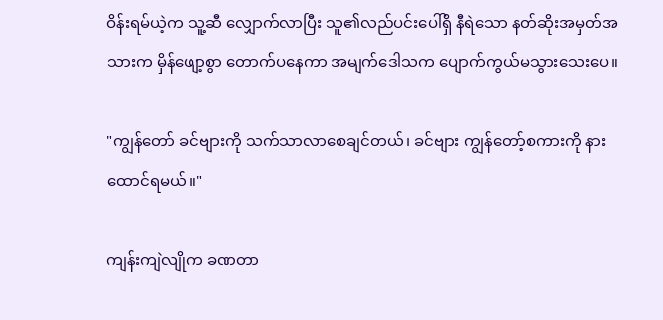ဝိန်းရမ်ယဲ့က သူ့ဆီ လျှောက်လာပြီး သူ၏လည်ပင်းပေါ်ရှိ နီရဲသော နတ်ဆိုးအမှတ်အသားက မှိန်ဖျော့စွာ တောက်ပနေကာ အမျက်ဒေါသက ပျောက်ကွယ်မသွားသေးပေ။

"ကျွန်တော် ခင်ဗျားကို သက်သာလာစေချင်တယ်၊ ခင်ဗျား ကျွန်တော့်စကားကို နားထောင်ရမယ်။"

ကျန်းကျဲလျိုက ခဏတာ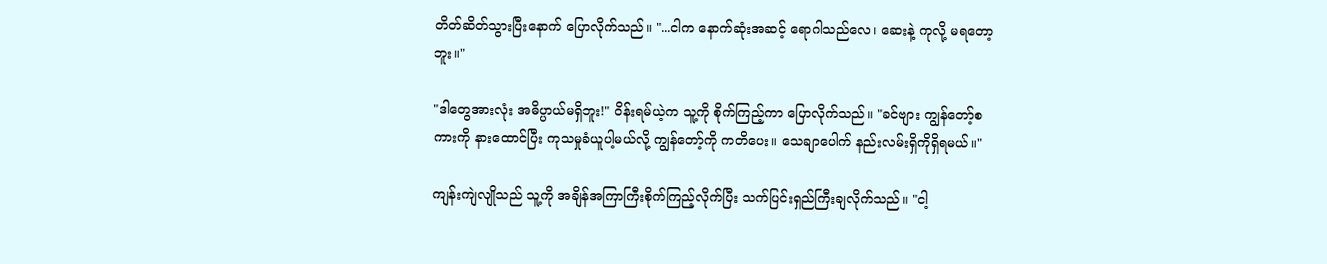တိတ်ဆိတ်သွားပြီးနောက် ပြောလိုက်သည်။ "...ငါက နောက်ဆုံးအဆင့် ရောဂါသည်လေ၊ ဆေးနဲ့ ကုလို့ မရတော့ဘူး။"

"ဒါတွေအားလုံး အဓိပ္ပာယ်မရှိဘူး!" ဝိန်းရမ်ယဲ့က သူ့ကို စိုက်ကြည့်ကာ ပြောလိုက်သည်။ "ခင်ဗျား ကျွန်တော့်စကားကို နားထောင်ပြီး ကုသမှုခံယူပါ့မယ်လို့ ကျွန်တော့်ကို ကတိပေး။ သေချာပေါက် နည်းလမ်းရှိကိုရှိရမယ်။"

ကျန်းကျဲလျိုသည် သူ့ကို အချိန်အကြာကြီးစိုက်ကြည့်လိုက်ပြီး သက်ပြင်းရှည်ကြီးချလိုက်သည်။ "ငါ့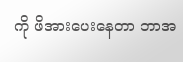ကို ဖိအားပေးနေတာ ဘာအ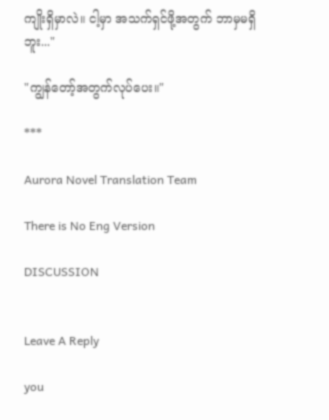ကျိုးရှိမှာလဲ။ ငါ့မှာ အသက်ရှင်ဖို့အတွက် ဘာမှမရှိဘူး..."

"ကျွန်တော့်အတွက်လုပ်ပေး။"

***

Aurora Novel Translation Team

There is No Eng Version

DISCUSSION


Leave A Reply

you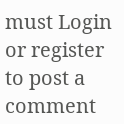must Login or register to post a comment